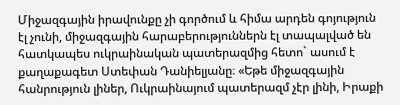Միջազգային իրավունքը չի գործում և հիմա արդեն գոյություն էլ չունի, միջազգային հարաբերություններն էլ տապալված են հատկապես ուկրաինական պատերազմից հետո` ասում է քաղաքագետ Ստեփան Դանիելյանը։ «Եթե միջազգային հանրություն լիներ, Ուկրաինայում պատերազմ չէր լինի, Իրաքի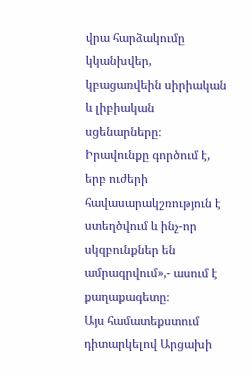վրա հարձակումը կկանխվեր, կբացառվեին սիրիական և լիբիական սցենարները։ Իրավունքը գործում է, երբ ուժերի հավասարակշռություն է ստեղծվում և ինչ-որ սկզբունքներ են ամրագրվում»,- ասում է քաղաքագետը։
Այս համատեքստում դիտարկելով Արցախի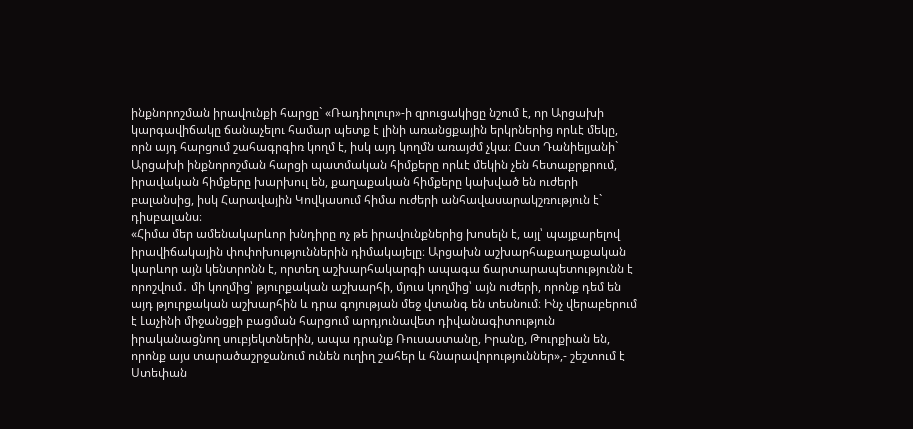ինքնորոշման իրավունքի հարցը` «Ռադիոլուր»-ի զրուցակիցը նշում է, որ Արցախի կարգավիճակը ճանաչելու համար պետք է լինի առանցքային երկրներից որևէ մեկը, որն այդ հարցում շահագրգիռ կողմ է, իսկ այդ կողմն առայժմ չկա։ Ըստ Դանիելյանի` Արցախի ինքնորոշման հարցի պատմական հիմքերը որևէ մեկին չեն հետաքրքրում, իրավական հիմքերը խարխուլ են, քաղաքական հիմքերը կախված են ուժերի բալանսից, իսկ Հարավային Կովկասում հիմա ուժերի անհավասարակշռություն է` դիսբալանս։
«Հիմա մեր ամենակարևոր խնդիրը ոչ թե իրավունքներից խոսելն է, այլ՝ պայքարելով իրավիճակային փոփոխություններին դիմակայելը։ Արցախն աշխարհաքաղաքական կարևոր այն կենտրոնն է, որտեղ աշխարհակարգի ապագա ճարտարապետությունն է որոշվում․ մի կողմից՝ թյուրքական աշխարհի, մյուս կողմից՝ այն ուժերի, որոնք դեմ են այդ թյուրքական աշխարհին և դրա գոյության մեջ վտանգ են տեսնում։ Ինչ վերաբերում է Լաչինի միջանցքի բացման հարցում արդյունավետ դիվանագիտություն իրականացնող սուբյեկտներին, ապա դրանք Ռուսաստանը, Իրանը, Թուրքիան են, որոնք այս տարածաշրջանում ունեն ուղիղ շահեր և հնարավորություններ»,- շեշտում է Ստեփան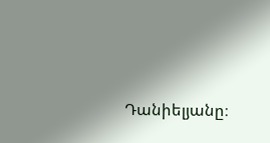Դանիելյանը։